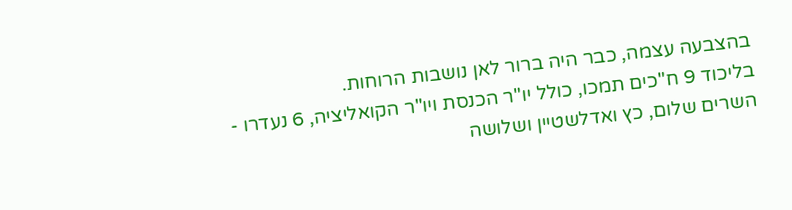בהצבעה עצמה, כבר היה ברור לאן נושבות הרוחות.
בליכוד 9 ח"כים תמכו, כולל יו"ר הכנסת ויו"ר הקואליציה, 6 נעדרו - השרים שלום, כץ ואדלשטיין ושלושה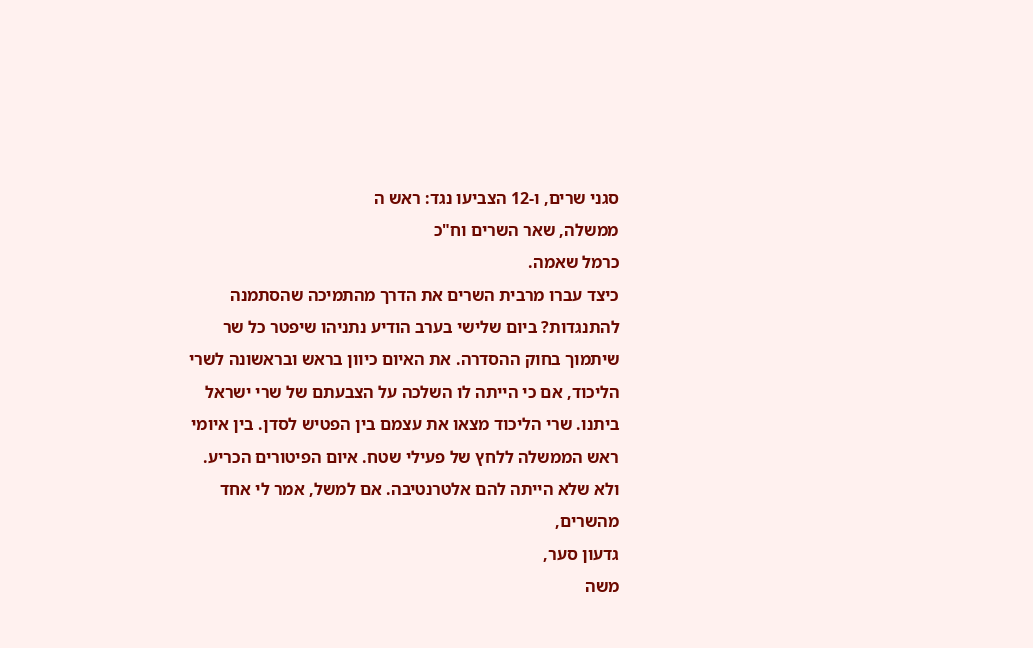סגני שרים, ו-12 הצביעו נגד: ראש ה
ממשלה, שאר השרים וח"כ
כרמל שאמה.
כיצד עברו מרבית השרים את הדרך מהתמיכה שהסתמנה להתנגדות? ביום שלישי בערב הודיע נתניהו שיפטר כל שר שיתמוך בחוק ההסדרה. את האיום כיוון בראש ובראשונה לשרי הליכוד, אם כי הייתה לו השלכה על הצבעתם של שרי ישראל ביתנו. שרי הליכוד מצאו את עצמם בין הפטיש לסדן. בין איומי ראש הממשלה ללחץ של פעילי שטח. איום הפיטורים הכריע.
ולא שלא הייתה להם אלטרנטיבה. אם למשל, אמר לי אחד מהשרים,
גדעון סער,
משה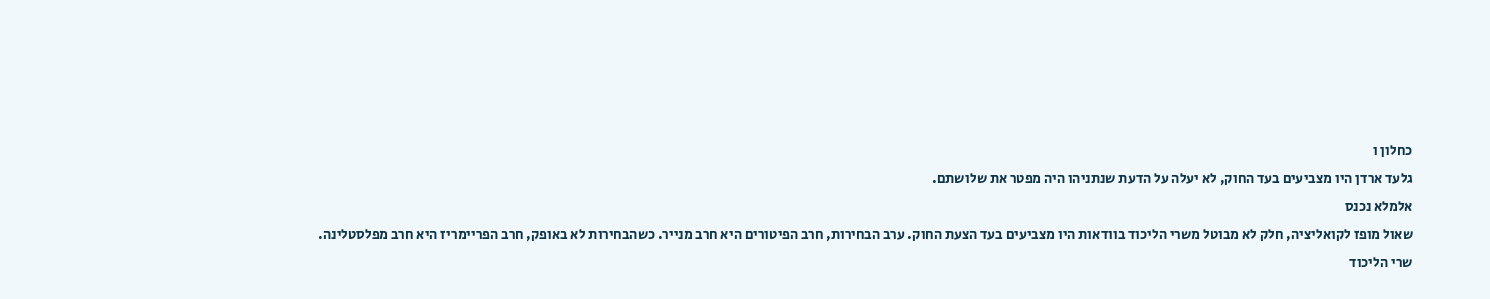כחלון ו
גלעד ארדן היו מצביעים בעד החוק, לא יעלה על הדעת שנתניהו היה מפטר את שלושתם.
אלמלא נכנס
שאול מופז לקואליציה, חלק לא מבוטל משרי הליכוד בוודאות היו מצביעים בעד הצעת החוק. ערב הבחירות, חרב הפיטורים היא חרב מנייר. כשהבחירות לא באופק, חרב הפריימריז היא חרב מפלסטלינה.
שרי הליכוד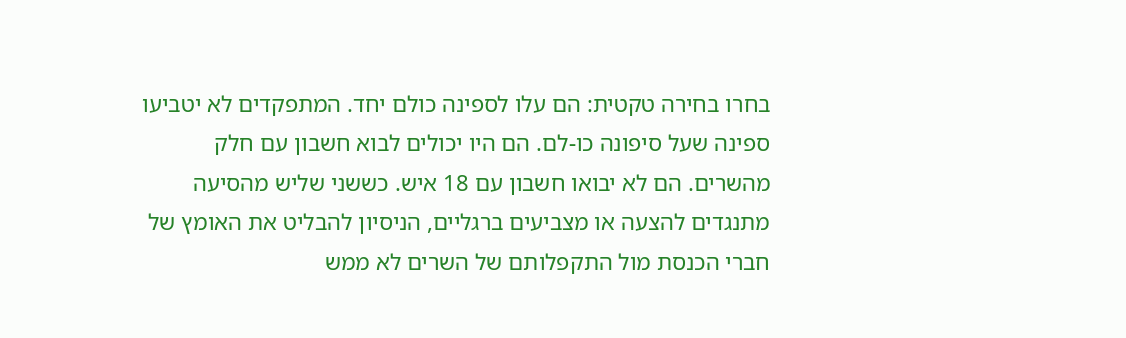בחרו בחירה טקטית: הם עלו לספינה כולם יחד. המתפקדים לא יטביעו ספינה שעל סיפונה כו-לם. הם היו יכולים לבוא חשבון עם חלק מהשרים. הם לא יבואו חשבון עם 18 איש. כששני שליש מהסיעה מתנגדים להצעה או מצביעים ברגליים, הניסיון להבליט את האומץ של חברי הכנסת מול התקפלותם של השרים לא ממש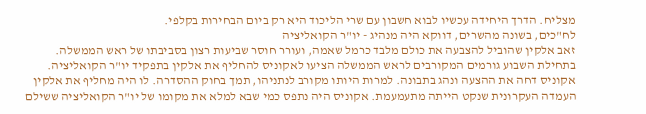מצליח. הדרך היחידה עכשיו לבוא חשבון עם שרי הליכוד היא רק ביום הבחירות בקלפי.
לח"כים, בשונה מהשרים, דווקא היה מנהיג - יו"ר הקואליציה
זאב אלקין שהוביל להצבעה את כולם מלבד כרמל שאמה, ועורר חוסר שביעות רצון בסביבתו של ראש הממשלה.
בתחילת השבוע גורמים המקורבים לראש הממשלה הציעו לאקוניס להחליף את אלקין בתפקיד יו"ר הקואליציה. אקוניס דחה את ההצעה ונהג בתבונה. למרות היותו מקורב לנתניהו, תמך בחוק ההסדרה. לו היה מחליף את אלקין העמדה העקרונית שנקט הייתה מתעמעמת. אקוניס היה נתפס כמי שבא למלא את מקומו של יו"ר הקואליציה ששילם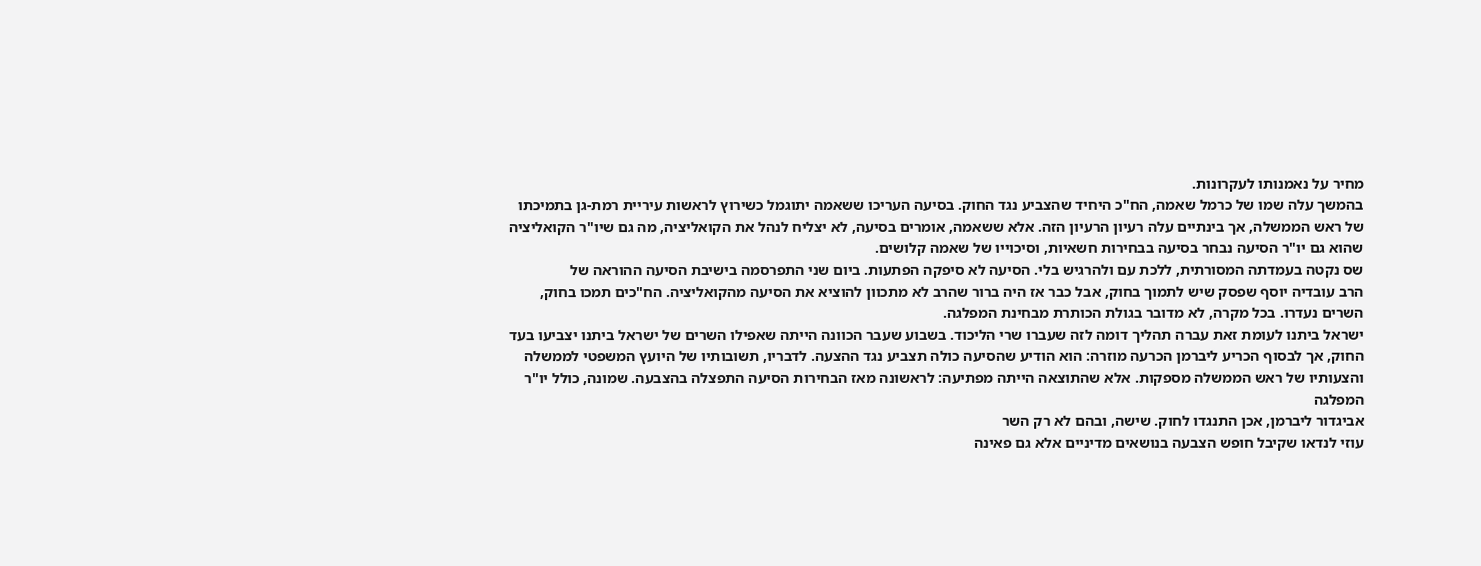מחיר על נאמנותו לעקרונות.
בהמשך עלה שמו של כרמל שאמה, הח"כ היחיד שהצביע נגד החוק. בסיעה העריכו ששאמה יתוגמל כשירוץ לראשות עיריית רמת-גן בתמיכתו של ראש הממשלה, אך בינתיים עלה רעיון הרעיון הזה. אלא ששאמה, אומרים בסיעה, לא יצליח לנהל את הקואליציה, מה גם שיו"ר הקואליציה שהוא גם יו"ר הסיעה נבחר בסיעה בבחירות חשאיות, וסיכוייו של שאמה קלושים.
שס נקטה בעמדתה המסורתית, ללכת עם ולהרגיש בלי. הסיעה לא סיפקה הפתעות. ביום שני התפרסמה בישיבת הסיעה ההוראה של
הרב עובדיה יוסף שפסק שיש לתמוך בחוק, אבל כבר אז היה ברור שהרב לא מתכוון להוציא את הסיעה מהקואליציה. הח"כים תמכו בחוק, השרים נעדרו. בכל מקרה, לא מדובר בגולת הכותרת מבחינת המפלגה.
ישראל ביתנו לעומת זאת עברה תהליך דומה לזה שעברו שרי הליכוד. בשבוע שעבר הכוונה הייתה שאפילו השרים של ישראל ביתנו יצביעו בעד החוק, אך לבסוף הכריע ליברמן הכרעה מוזרה: הוא הודיע שהסיעה כולה תצביע נגד ההצעה. לדבריו, תשובותיו של היועץ המשפטי לממשלה והצעותיו של ראש הממשלה מספקות. אלא שהתוצאה הייתה מפתיעה: לראשונה מאז הבחירות הסיעה התפצלה בהצבעה. שמונה, כולל יו"ר המפלגה
אביגדור ליברמן, אכן התנגדו לחוק. שישה, ובהם לא רק השר
עוזי לנדאו שקיבל חופש הצבעה בנושאים מדיניים אלא גם פאינה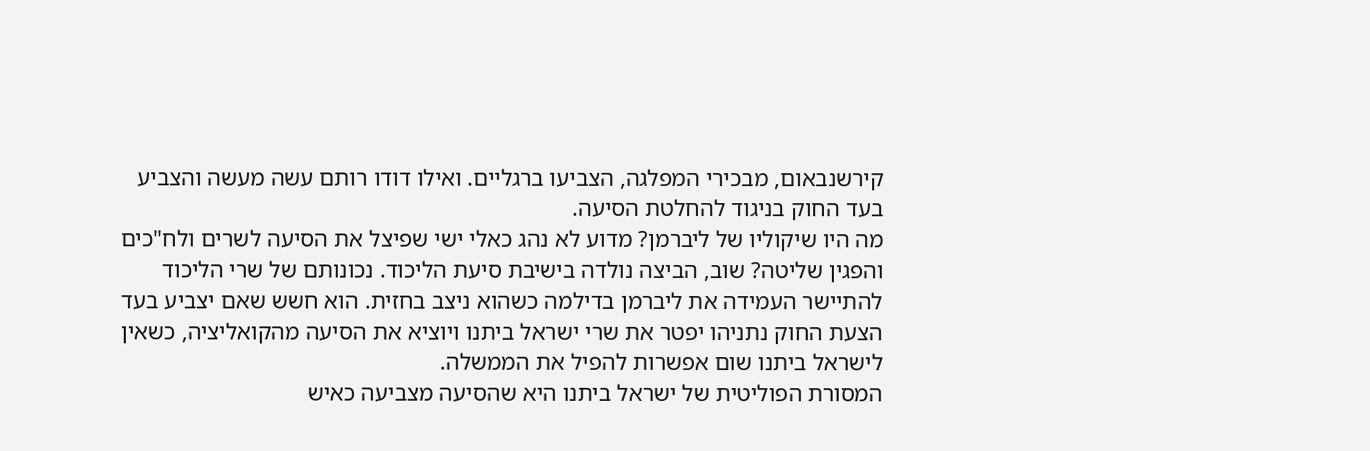קירשנבאום, מבכירי המפלגה, הצביעו ברגליים. ואילו דודו רותם עשה מעשה והצביע בעד החוק בניגוד להחלטת הסיעה.
מה היו שיקוליו של ליברמן? מדוע לא נהג כאלי ישי שפיצל את הסיעה לשרים ולח"כים והפגין שליטה? שוב, הביצה נולדה בישיבת סיעת הליכוד. נכונותם של שרי הליכוד להתיישר העמידה את ליברמן בדילמה כשהוא ניצב בחזית. הוא חשש שאם יצביע בעד הצעת החוק נתניהו יפטר את שרי ישראל ביתנו ויוציא את הסיעה מהקואליציה, כשאין לישראל ביתנו שום אפשרות להפיל את הממשלה.
המסורת הפוליטית של ישראל ביתנו היא שהסיעה מצביעה כאיש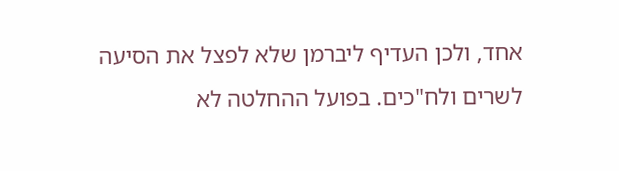אחד, ולכן העדיף ליברמן שלא לפצל את הסיעה לשרים ולח"כים. בפועל ההחלטה לא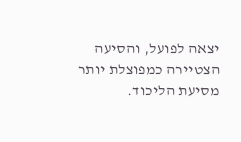יצאה לפועל, והסיעה הצטיירה כמפוצלת יותר מסיעת הליכוד.